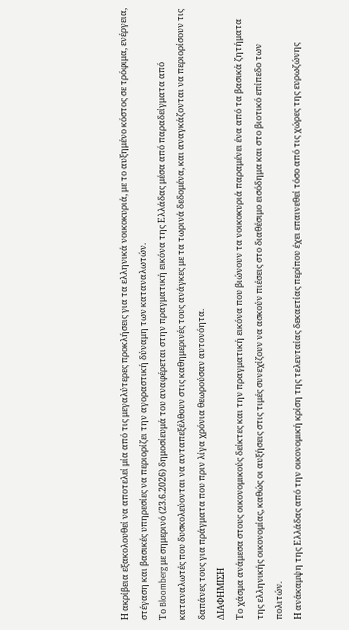Η ακρίβεια εξακολουθεί να αποτελεί μία από τις μεγαλύτερες προκλήσεις για τα ελληνικά νοικοκυριά, με το αυξημένο κόστος σε τρόφιμα, ενέργεια, στέγαση και βασικές υπηρεσίες να περιορίζει την αγοραστική δύναμη των καταναλωτών.
Το Bloomberg με σημερινό (23.6.2026) δημοσίευμά του αναφέρεται στην πραγματική εικόνα της Ελλάδας μέσα από παραδείγματα από καταναλωτές που δυσκολεύονται να ανταπεξέλθουν στις καθημερινές τους ανάγκες με τα τωρινά δεδομένα, και αναγκάζονται να περιορίσουν τις δαπάνες τους για πράγματα που πριν λίγα χρόνια θεωρούσαν αυτονόητα.
ΔΙΑΦΗΜΙΣΗ
Το χάσμα ανάμεσα στους οικονομικούς δείκτες και την πραγματική εικόνα που βιώνουν τα νοικοκυριά παραμένει ένα από τα βασικά ζητήματα της ελληνικής οικονομίας, καθώς οι αυξήσεις στις τιμές συνεχίζουν να ασκούν πιέσεις στο διαθέσιμο εισόδημα και στο βιοτικό επίπεδο των πολιτών.
Η ανάκαμψη της Ελλάδας από την οικονομική κρίση της τελευταίας δεκαετίας περίπου έχει επαινεθεί τόσο από τις χώρες της ευρωζώνης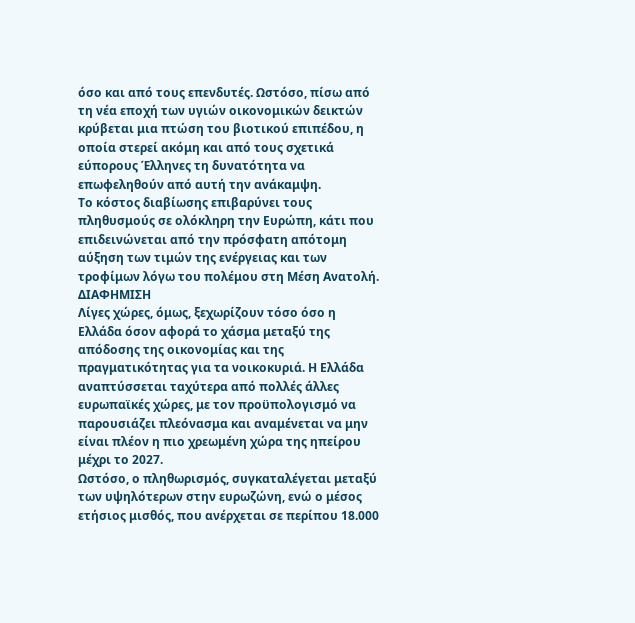όσο και από τους επενδυτές. Ωστόσο, πίσω από τη νέα εποχή των υγιών οικονομικών δεικτών κρύβεται μια πτώση του βιοτικού επιπέδου, η οποία στερεί ακόμη και από τους σχετικά εύπορους Έλληνες τη δυνατότητα να επωφεληθούν από αυτή την ανάκαμψη.
Το κόστος διαβίωσης επιβαρύνει τους πληθυσμούς σε ολόκληρη την Ευρώπη, κάτι που επιδεινώνεται από την πρόσφατη απότομη αύξηση των τιμών της ενέργειας και των τροφίμων λόγω του πολέμου στη Μέση Ανατολή.
ΔΙΑΦΗΜΙΣΗ
Λίγες χώρες, όμως, ξεχωρίζουν τόσο όσο η Ελλάδα όσον αφορά το χάσμα μεταξύ της απόδοσης της οικονομίας και της πραγματικότητας για τα νοικοκυριά. Η Ελλάδα αναπτύσσεται ταχύτερα από πολλές άλλες ευρωπαϊκές χώρες, με τον προϋπολογισμό να παρουσιάζει πλεόνασμα και αναμένεται να μην είναι πλέον η πιο χρεωμένη χώρα της ηπείρου μέχρι το 2027.
Ωστόσο, ο πληθωρισμός, συγκαταλέγεται μεταξύ των υψηλότερων στην ευρωζώνη, ενώ ο μέσος ετήσιος μισθός, που ανέρχεται σε περίπου 18.000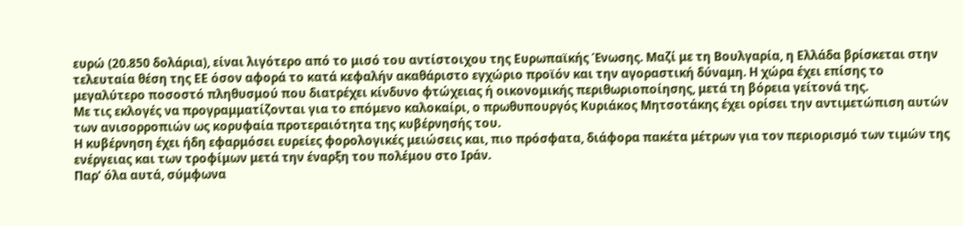ευρώ (20.850 δολάρια), είναι λιγότερο από το μισό του αντίστοιχου της Ευρωπαϊκής Ένωσης. Μαζί με τη Βουλγαρία, η Ελλάδα βρίσκεται στην τελευταία θέση της ΕΕ όσον αφορά το κατά κεφαλήν ακαθάριστο εγχώριο προϊόν και την αγοραστική δύναμη. Η χώρα έχει επίσης το μεγαλύτερο ποσοστό πληθυσμού που διατρέχει κίνδυνο φτώχειας ή οικονομικής περιθωριοποίησης, μετά τη βόρεια γείτονά της.
Με τις εκλογές να προγραμματίζονται για το επόμενο καλοκαίρι, ο πρωθυπουργός Κυριάκος Μητσοτάκης έχει ορίσει την αντιμετώπιση αυτών των ανισορροπιών ως κορυφαία προτεραιότητα της κυβέρνησής του.
Η κυβέρνηση έχει ήδη εφαρμόσει ευρείες φορολογικές μειώσεις και, πιο πρόσφατα, διάφορα πακέτα μέτρων για τον περιορισμό των τιμών της ενέργειας και των τροφίμων μετά την έναρξη του πολέμου στο Ιράν.
Παρ’ όλα αυτά, σύμφωνα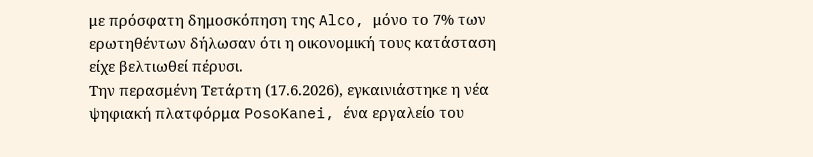με πρόσφατη δημοσκόπηση της Alco, μόνο το 7% των ερωτηθέντων δήλωσαν ότι η οικονομική τους κατάσταση είχε βελτιωθεί πέρυσι.
Την περασμένη Τετάρτη (17.6.2026), εγκαινιάστηκε η νέα ψηφιακή πλατφόρμα PosoKanei, ένα εργαλείο του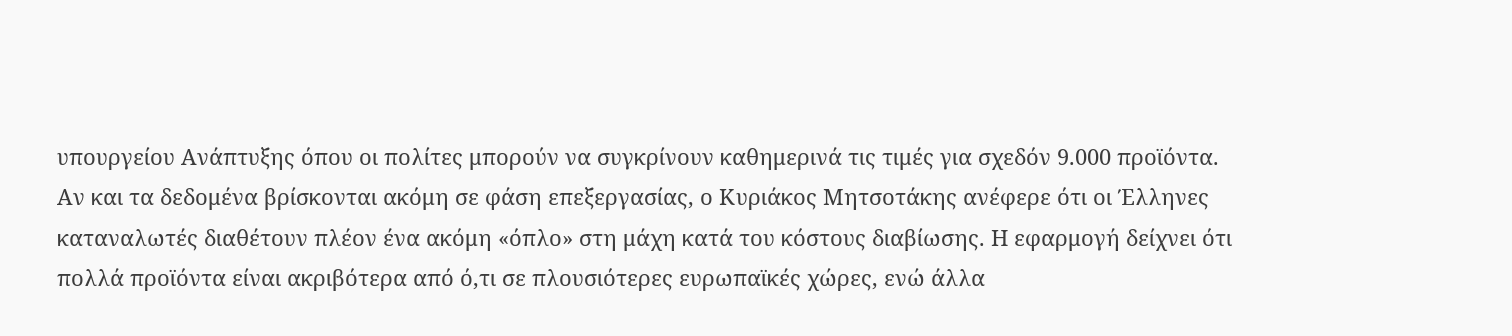υπουργείου Ανάπτυξης όπου οι πολίτες μπορούν να συγκρίνουν καθημερινά τις τιμές για σχεδόν 9.000 προϊόντα.
Αν και τα δεδομένα βρίσκονται ακόμη σε φάση επεξεργασίας, ο Κυριάκος Μητσοτάκης ανέφερε ότι οι Έλληνες καταναλωτές διαθέτουν πλέον ένα ακόμη «όπλο» στη μάχη κατά του κόστους διαβίωσης. Η εφαρμογή δείχνει ότι πολλά προϊόντα είναι ακριβότερα από ό,τι σε πλουσιότερες ευρωπαϊκές χώρες, ενώ άλλα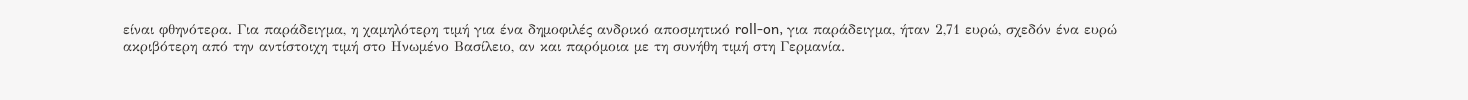είναι φθηνότερα. Για παράδειγμα, η χαμηλότερη τιμή για ένα δημοφιλές ανδρικό αποσμητικό roll-on, για παράδειγμα, ήταν 2,71 ευρώ, σχεδόν ένα ευρώ ακριβότερη από την αντίστοιχη τιμή στο Ηνωμένο Βασίλειο, αν και παρόμοια με τη συνήθη τιμή στη Γερμανία.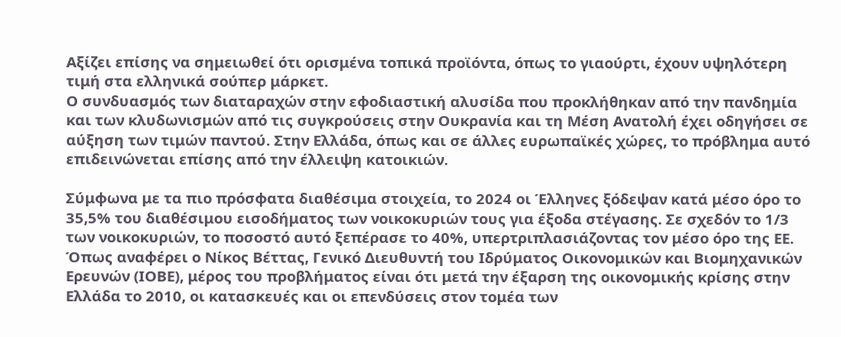Αξίζει επίσης να σημειωθεί ότι ορισμένα τοπικά προϊόντα, όπως το γιαούρτι, έχουν υψηλότερη τιμή στα ελληνικά σούπερ μάρκετ.
Ο συνδυασμός των διαταραχών στην εφοδιαστική αλυσίδα που προκλήθηκαν από την πανδημία και των κλυδωνισμών από τις συγκρούσεις στην Ουκρανία και τη Μέση Ανατολή έχει οδηγήσει σε αύξηση των τιμών παντού. Στην Ελλάδα, όπως και σε άλλες ευρωπαϊκές χώρες, το πρόβλημα αυτό επιδεινώνεται επίσης από την έλλειψη κατοικιών.

Σύμφωνα με τα πιο πρόσφατα διαθέσιμα στοιχεία, το 2024 οι Έλληνες ξόδεψαν κατά μέσο όρο το 35,5% του διαθέσιμου εισοδήματος των νοικοκυριών τους για έξοδα στέγασης. Σε σχεδόν το 1/3 των νοικοκυριών, το ποσοστό αυτό ξεπέρασε το 40%, υπερτριπλασιάζοντας τον μέσο όρο της ΕΕ.
Όπως αναφέρει ο Νίκος Βέττας, Γενικό Διευθυντή του Ιδρύματος Οικονομικών και Βιομηχανικών Ερευνών (ΙΟΒΕ), μέρος του προβλήματος είναι ότι μετά την έξαρση της οικονομικής κρίσης στην Ελλάδα το 2010, οι κατασκευές και οι επενδύσεις στον τομέα των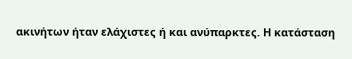ακινήτων ήταν ελάχιστες ή και ανύπαρκτες. Η κατάσταση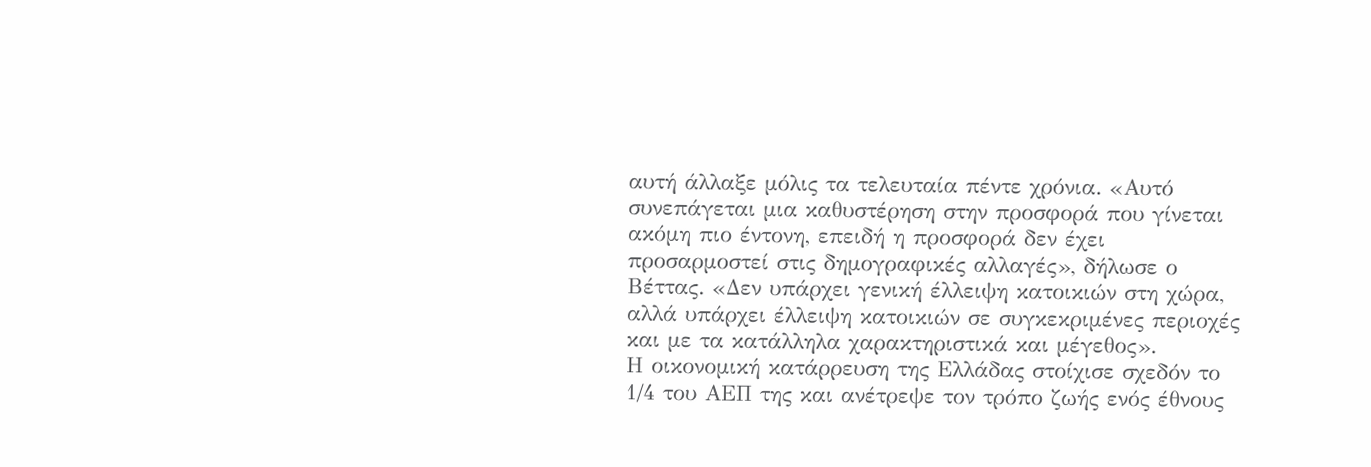αυτή άλλαξε μόλις τα τελευταία πέντε χρόνια. «Αυτό συνεπάγεται μια καθυστέρηση στην προσφορά που γίνεται ακόμη πιο έντονη, επειδή η προσφορά δεν έχει προσαρμοστεί στις δημογραφικές αλλαγές», δήλωσε ο Βέττας. «Δεν υπάρχει γενική έλλειψη κατοικιών στη χώρα, αλλά υπάρχει έλλειψη κατοικιών σε συγκεκριμένες περιοχές και με τα κατάλληλα χαρακτηριστικά και μέγεθος».
Η οικονομική κατάρρευση της Ελλάδας στοίχισε σχεδόν το 1/4 του ΑΕΠ της και ανέτρεψε τον τρόπο ζωής ενός έθνους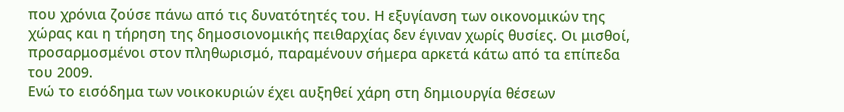που χρόνια ζούσε πάνω από τις δυνατότητές του. Η εξυγίανση των οικονομικών της χώρας και η τήρηση της δημοσιονομικής πειθαρχίας δεν έγιναν χωρίς θυσίες. Οι μισθοί, προσαρμοσμένοι στον πληθωρισμό, παραμένουν σήμερα αρκετά κάτω από τα επίπεδα του 2009.
Ενώ το εισόδημα των νοικοκυριών έχει αυξηθεί χάρη στη δημιουργία θέσεων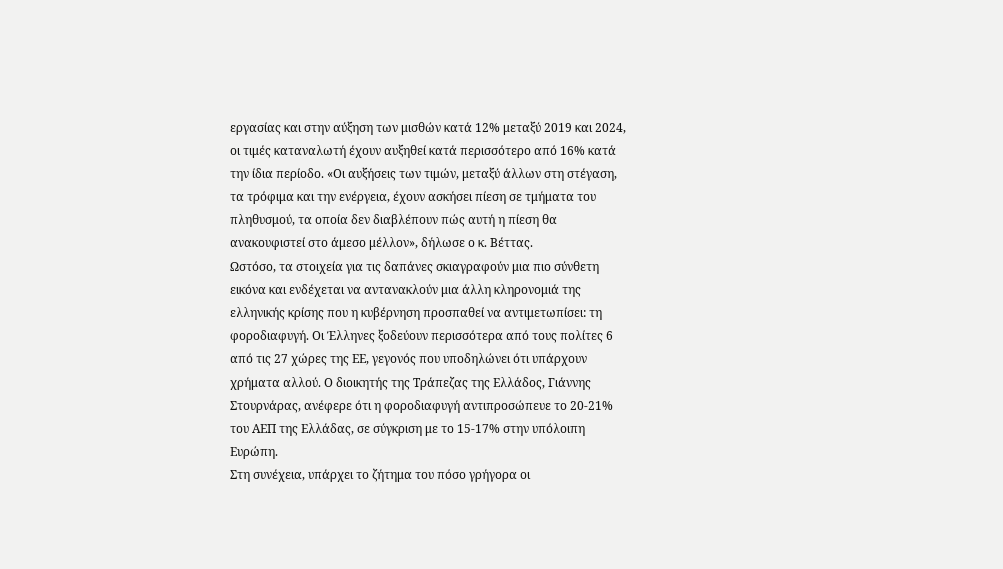εργασίας και στην αύξηση των μισθών κατά 12% μεταξύ 2019 και 2024, οι τιμές καταναλωτή έχουν αυξηθεί κατά περισσότερο από 16% κατά την ίδια περίοδο. «Οι αυξήσεις των τιμών, μεταξύ άλλων στη στέγαση, τα τρόφιμα και την ενέργεια, έχουν ασκήσει πίεση σε τμήματα του πληθυσμού, τα οποία δεν διαβλέπουν πώς αυτή η πίεση θα ανακουφιστεί στο άμεσο μέλλον», δήλωσε ο κ. Βέττας.
Ωστόσο, τα στοιχεία για τις δαπάνες σκιαγραφούν μια πιο σύνθετη εικόνα και ενδέχεται να αντανακλούν μια άλλη κληρονομιά της ελληνικής κρίσης που η κυβέρνηση προσπαθεί να αντιμετωπίσει: τη φοροδιαφυγή. Οι Έλληνες ξοδεύουν περισσότερα από τους πολίτες 6 από τις 27 χώρες της ΕΕ, γεγονός που υποδηλώνει ότι υπάρχουν χρήματα αλλού. Ο διοικητής της Τράπεζας της Ελλάδος, Γιάννης Στουρνάρας, ανέφερε ότι η φοροδιαφυγή αντιπροσώπευε το 20-21% του ΑΕΠ της Ελλάδας, σε σύγκριση με το 15-17% στην υπόλοιπη Ευρώπη.
Στη συνέχεια, υπάρχει το ζήτημα του πόσο γρήγορα οι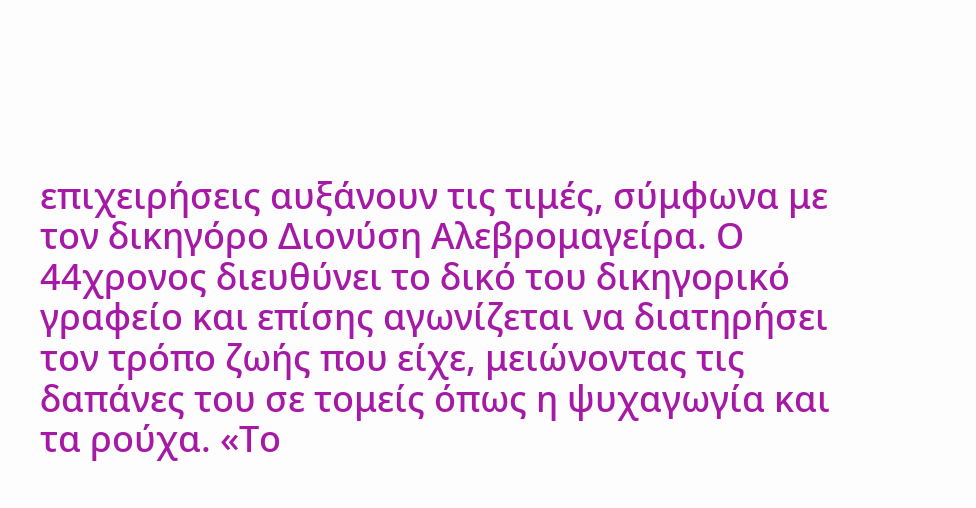επιχειρήσεις αυξάνουν τις τιμές, σύμφωνα με τον δικηγόρο Διονύση Αλεβρομαγείρα. Ο 44χρονος διευθύνει το δικό του δικηγορικό γραφείο και επίσης αγωνίζεται να διατηρήσει τον τρόπο ζωής που είχε, μειώνοντας τις δαπάνες του σε τομείς όπως η ψυχαγωγία και τα ρούχα. «Το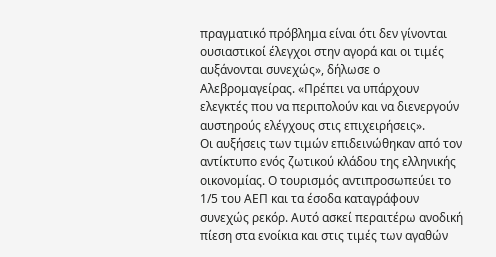πραγματικό πρόβλημα είναι ότι δεν γίνονται ουσιαστικοί έλεγχοι στην αγορά και οι τιμές αυξάνονται συνεχώς», δήλωσε ο Αλεβρομαγείρας. «Πρέπει να υπάρχουν ελεγκτές που να περιπολούν και να διενεργούν αυστηρούς ελέγχους στις επιχειρήσεις».
Οι αυξήσεις των τιμών επιδεινώθηκαν από τον αντίκτυπο ενός ζωτικού κλάδου της ελληνικής οικονομίας. Ο τουρισμός αντιπροσωπεύει το 1/5 του ΑΕΠ και τα έσοδα καταγράφουν συνεχώς ρεκόρ. Αυτό ασκεί περαιτέρω ανοδική πίεση στα ενοίκια και στις τιμές των αγαθών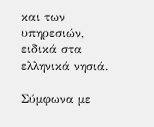και των υπηρεσιών, ειδικά στα ελληνικά νησιά.

Σύμφωνα με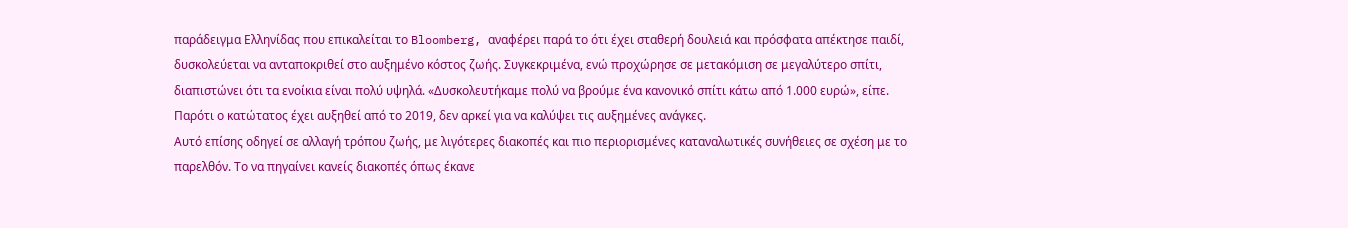παράδειγμα Ελληνίδας που επικαλείται το Bloomberg, αναφέρει παρά το ότι έχει σταθερή δουλειά και πρόσφατα απέκτησε παιδί, δυσκολεύεται να ανταποκριθεί στο αυξημένο κόστος ζωής. Συγκεκριμένα, ενώ προχώρησε σε μετακόμιση σε μεγαλύτερο σπίτι, διαπιστώνει ότι τα ενοίκια είναι πολύ υψηλά. «Δυσκολευτήκαμε πολύ να βρούμε ένα κανονικό σπίτι κάτω από 1.000 ευρώ», είπε. Παρότι ο κατώτατος έχει αυξηθεί από το 2019, δεν αρκεί για να καλύψει τις αυξημένες ανάγκες.
Αυτό επίσης οδηγεί σε αλλαγή τρόπου ζωής, με λιγότερες διακοπές και πιο περιορισμένες καταναλωτικές συνήθειες σε σχέση με το παρελθόν. Το να πηγαίνει κανείς διακοπές όπως έκανε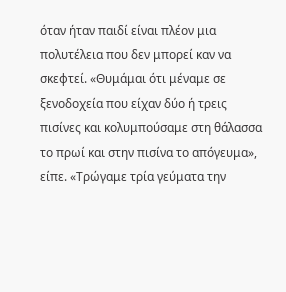όταν ήταν παιδί είναι πλέον μια πολυτέλεια που δεν μπορεί καν να σκεφτεί. «Θυμάμαι ότι μέναμε σε ξενοδοχεία που είχαν δύο ή τρεις πισίνες και κολυμπούσαμε στη θάλασσα το πρωί και στην πισίνα το απόγευμα», είπε. «Τρώγαμε τρία γεύματα την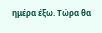ημέρα έξω. Τώρα θα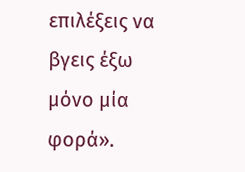επιλέξεις να βγεις έξω μόνο μία φορά».